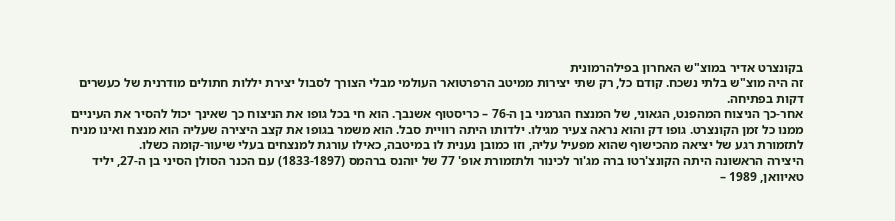בקונצרט אדיר במוצ"ש האחרון בפילהרמונית
זה היה מוצ"ש בלתי נשכח. קודם כל, רק שתי יצירות ממיטב הרפרטואר העולמי מבלי הצורך לסבול יצירת יללות חתולים מודרנית של כעשרים דקות בפתיחה.
אחר-כך הניצוח המהפנט, הגאוני, של המנצח הגרמני בן ה-76 – כריסטוף אשנבך. הוא חי בכל גופו את הניצוח כך שאינך יכול להסיר את העיניים ממנו כל זמן הקונצרט. גופו דק והוא נראה צעיר מגילו. ילדותו היתה רוויית סבל. הוא משמר בגופו את קצב היצירה שעליה הוא מנצח ואינו מניח לתזמורת רגע של יציאה מהכישוף שהוא מפעיל עליה, וזו כמובן נענית לו במיטבה, כאילו עורגת למנצחים בעלי שיעור-קומה כשלו.
היצירה הראשונה היתה הקונצ'רטו ברה מג'ור לכינור ולתזמורת אופ' 77 של יוהנס ברהמס (1833-1897) עם הכנר הסולן הסיני בן ה-27, יליד טאיוואן, 1989 –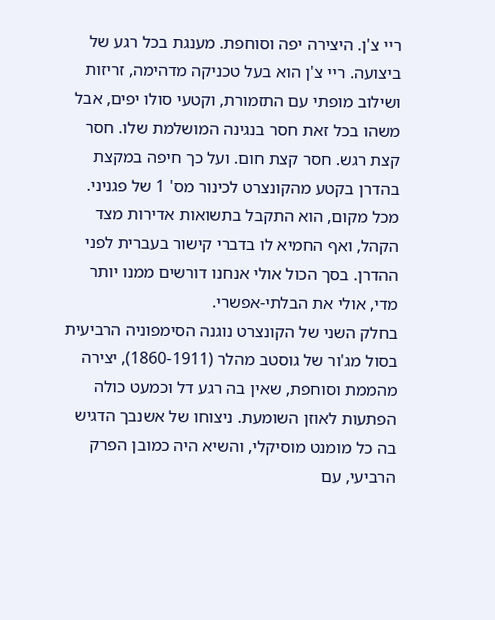ריי צ'ן. היצירה יפה וסוחפת. מענגת בכל רגע של ביצועה. ריי צ'ן הוא בעל טכניקה מדהימה, זריזות ושילוב מופתי עם התזמורת, וקטעי סולו יפים, אבל משהו בכל זאת חסר בנגינה המושלמת שלו. חסר קצת רגש. חסר קצת חום. ועל כך חיפה במקצת בהדרן בקטע מהקונצרט לכינור מס' 1 של פגניני. מכל מקום, הוא התקבל בתשואות אדירות מצד הקהל, ואף החמיא לו בדברי קישור בעברית לפני ההדרן. בסך הכול אולי אנחנו דורשים ממנו יותר מדי, אולי את הבלתי-אפשרי.
בחלק השני של הקונצרט נוגנה הסימפוניה הרביעית בסול מג'ור של גוסטב מהלר (1860-1911), יצירה מהממת וסוחפת, שאין בה רגע דל וכמעט כולה הפתעות לאוזן השומעת. ניצוחו של אשנבך הדגיש בה כל מומנט מוסיקלי, והשיא היה כמובן הפרק הרביעי, עם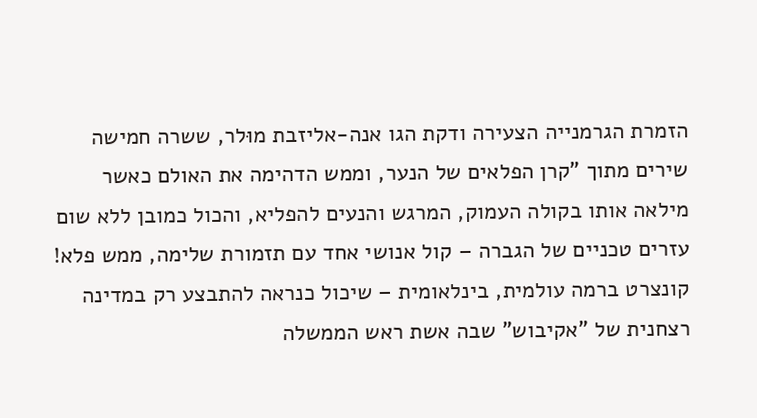הזמרת הגרמנייה הצעירה ודקת הגו אנה-אליזבת מוּלר, ששרה חמישה שירים מתוך "קרן הפלאים של הנער, וממש הדהימה את האולם כאשר מילאה אותו בקולה העמוק, המרגש והנעים להפליא, והכול כמובן ללא שום עזרים טכניים של הגברה – קול אנושי אחד עם תזמורת שלימה, ממש פלא!
קונצרט ברמה עולמית, בינלאומית – שיכול כנראה להתבצע רק במדינה רצחנית של "אקיבוש" שבה אשת ראש הממשלה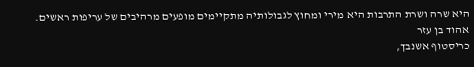היא שרה ושרת התרבות היא מירי ומחוץ לגבולותיה מתקיימים מופעים מרהיבים של עריפות ראשים.
אהוד בן עזר
כריסטוף אשנבך,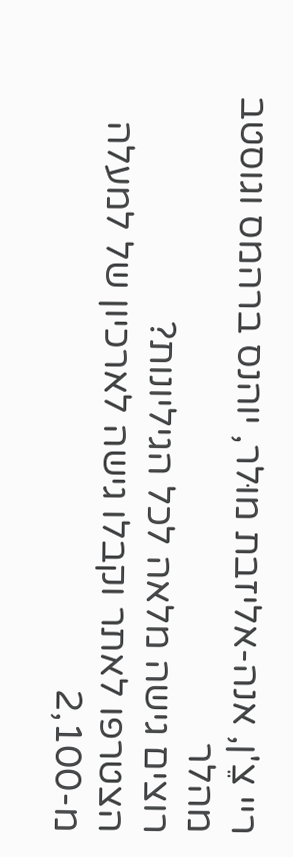ריי צֵ'ן, אנה-אליזבת מוּלר, יוהנס ברהמס וגוסטב מהלר
רוצים גישה מלאה לכל הגיליונות?
הצטרפו לאתר וקבלו גישה לארכיון של למעלה מ-2,100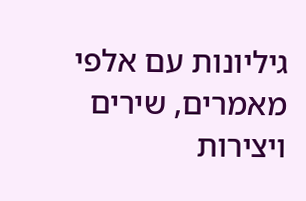גיליונות עם אלפי מאמרים, שירים ויצירות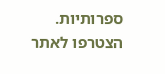ספרותיות.
הצטרפו לאתר